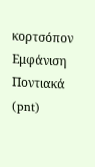κορτσόπον
Εμφάνιση
Ποντιακά (pnt)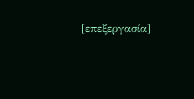[επεξεργασία]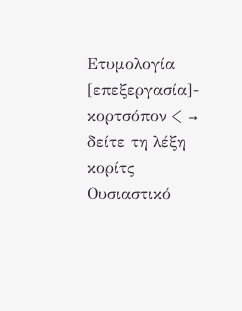Ετυμολογία
[επεξεργασία]- κορτσόπον < → δείτε τη λέξη κορίτς
Ουσιαστικό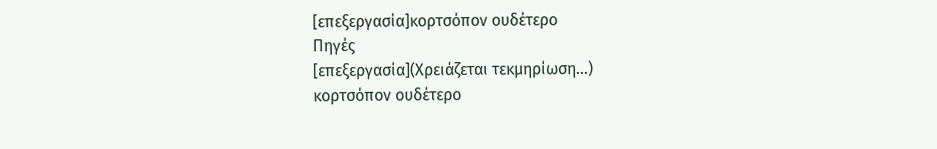[επεξεργασία]κορτσόπον ουδέτερο
Πηγές
[επεξεργασία](Χρειάζεται τεκμηρίωση…)
κορτσόπον ουδέτερο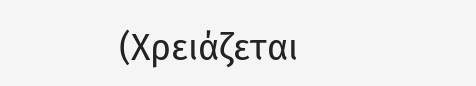(Χρειάζεται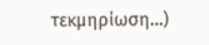τεκμηρίωση…)